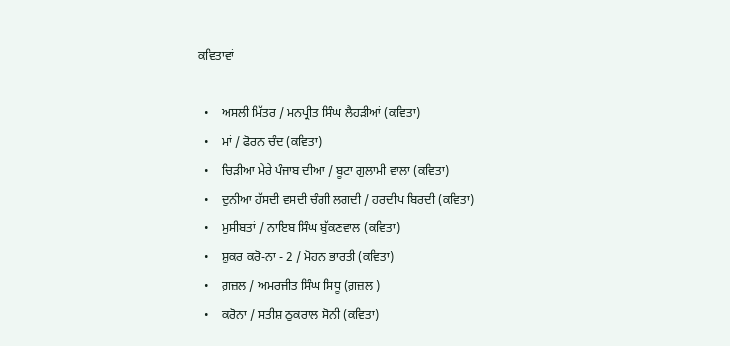ਕਵਿਤਾਵਾਂ

  •    ਅਸਲੀ ਮਿੱਤਰ / ਮਨਪ੍ਰੀਤ ਸਿੰਘ ਲੈਹੜੀਆਂ (ਕਵਿਤਾ)
  •    ਮਾਂ / ਫੋਰਨ ਚੰਦ (ਕਵਿਤਾ)
  •    ਚਿੜੀਆ ਮੇਰੇ ਪੰਜਾਬ ਦੀਆ / ਬੂਟਾ ਗੁਲਾਮੀ ਵਾਲਾ (ਕਵਿਤਾ)
  •    ਦੁਨੀਆ ਹੱਸਦੀ ਵਸਦੀ ਚੰਗੀ ਲਗਦੀ / ਹਰਦੀਪ ਬਿਰਦੀ (ਕਵਿਤਾ)
  •    ਮੁਸੀਬਤਾਂ / ਨਾਇਬ ਸਿੰਘ ਬੁੱਕਣਵਾਲ (ਕਵਿਤਾ)
  •    ਸ਼ੁਕਰ ਕਰੋ-ਨਾ - 2 / ਮੋਹਨ ਭਾਰਤੀ (ਕਵਿਤਾ)
  •    ਗ਼ਜ਼ਲ / ਅਮਰਜੀਤ ਸਿੰਘ ਸਿਧੂ (ਗ਼ਜ਼ਲ )
  •    ਕਰੋਨਾ / ਸਤੀਸ਼ ਠੁਕਰਾਲ ਸੋਨੀ (ਕਵਿਤਾ)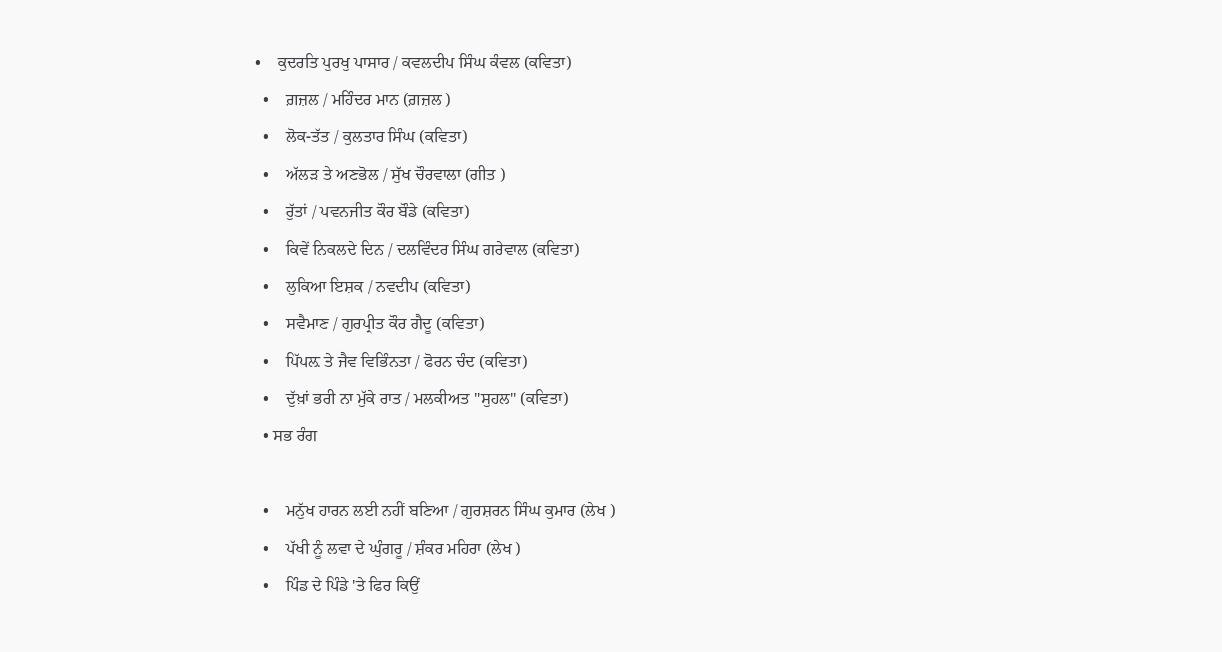•    ਕੁਦਰਤਿ ਪੁਰਖੁ ਪਾਸਾਰ / ਕਵਲਦੀਪ ਸਿੰਘ ਕੰਵਲ (ਕਵਿਤਾ)
  •    ਗ਼ਜ਼ਲ / ਮਹਿੰਦਰ ਮਾਨ (ਗ਼ਜ਼ਲ )
  •    ਲੋਕ-ਤੱਤ / ਕੁਲਤਾਰ ਸਿੰਘ (ਕਵਿਤਾ)
  •    ਅੱਲੜ ਤੇ ਅਣਭੋਲ / ਸੁੱਖ ਚੌਰਵਾਲਾ (ਗੀਤ )
  •    ਰੁੱਤਾਂ / ਪਵਨਜੀਤ ਕੌਰ ਬੌਡੇ (ਕਵਿਤਾ)
  •    ਕਿਵੇਂ ਨਿਕਲਦੇ ਦਿਨ / ਦਲਵਿੰਦਰ ਸਿੰਘ ਗਰੇਵਾਲ (ਕਵਿਤਾ)
  •    ਲੁਕਿਆ ਇਸ਼ਕ / ਨਵਦੀਪ (ਕਵਿਤਾ)
  •    ਸਵੈਮਾਣ / ਗੁਰਪ੍ਰੀਤ ਕੌਰ ਗੈਦੂ (ਕਵਿਤਾ)
  •    ਪਿੱਪਲ਼ ਤੇ ਜੈਵ ਵਿਭਿੰਨਤਾ / ਫੋਰਨ ਚੰਦ (ਕਵਿਤਾ)
  •    ਦੁੱਖ਼ਾਂ ਭਰੀ ਨਾ ਮੁੱਕੇ ਰਾਤ / ਮਲਕੀਅਤ "ਸੁਹਲ" (ਕਵਿਤਾ)
  • ਸਭ ਰੰਗ

  •    ਮਨੁੱਖ ਹਾਰਨ ਲਈ ਨਹੀਂ ਬਣਿਆ / ਗੁਰਸ਼ਰਨ ਸਿੰਘ ਕੁਮਾਰ (ਲੇਖ )
  •    ਪੱਖੀ ਨੂੰ ਲਵਾ ਦੇ ਘੁੰਗਰੂ / ਸ਼ੰਕਰ ਮਹਿਰਾ (ਲੇਖ )
  •    ਪਿੰਡ ਦੇ ਪਿੰਡੇ 'ਤੇ ਫਿਰ ਕਿਉਂ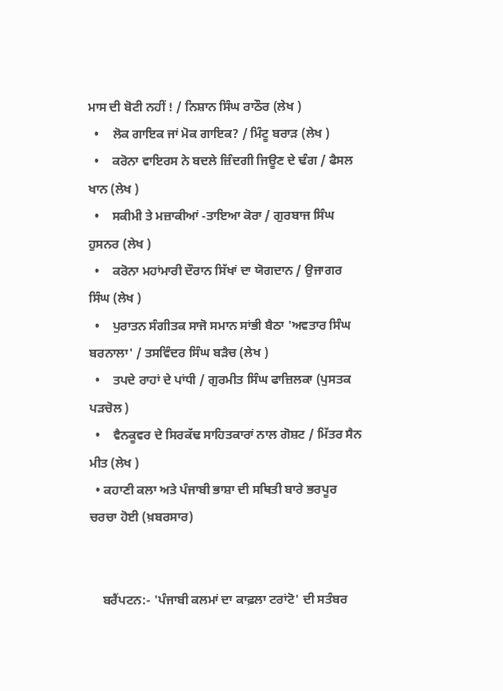ਮਾਸ ਦੀ ਬੋਟੀ ਨਹੀਂ ! / ਨਿਸ਼ਾਨ ਸਿੰਘ ਰਾਠੌਰ (ਲੇਖ )
  •    ਲੋਕ ਗਾਇਕ ਜਾਂ ਮੋਕ ਗਾਇਕ? / ਮਿੰਟੂ ਬਰਾੜ (ਲੇਖ )
  •    ਕਰੋਨਾ ਵਾਇਰਸ ਨੇ ਬਦਲੇ ਜ਼ਿੰਦਗੀ ਜਿਊਣ ਦੇ ਢੰਗ / ਫੈਸਲ ਖਾਨ (ਲੇਖ )
  •    ਸਕੀਮੀ ਤੇ ਮਜ਼ਾਕੀਆਂ -ਤਾਇਆ ਕੋਰਾ / ਗੁਰਬਾਜ ਸਿੰਘ ਹੁਸਨਰ (ਲੇਖ )
  •    ਕਰੋਨਾ ਮਹਾਂਮਾਰੀ ਦੌਰਾਨ ਸਿੱਖਾਂ ਦਾ ਯੋਗਦਾਨ / ਉਜਾਗਰ ਸਿੰਘ (ਲੇਖ )
  •    ਪੁਰਾਤਨ ਸੰਗੀਤਕ ਸਾਜੋ ਸਮਾਨ ਸਾਂਭੀ ਬੈਠਾ 'ਅਵਤਾਰ ਸਿੰਘ ਬਰਨਾਲਾ' / ਤਸਵਿੰਦਰ ਸਿੰਘ ਬੜੈਚ (ਲੇਖ )
  •    ਤਪਦੇ ਰਾਹਾਂ ਦੇ ਪਾਂਧੀ / ਗੁਰਮੀਤ ਸਿੰਘ ਫਾਜ਼ਿਲਕਾ (ਪੁਸਤਕ ਪੜਚੋਲ )
  •    ਵੈਨਕੂਵਰ ਦੇ ਸਿਰਕੱਢ ਸਾਹਿਤਕਾਰਾਂ ਨਾਲ ਗੋਸ਼ਟ / ਮਿੱਤਰ ਸੈਨ ਮੀਤ (ਲੇਖ )
  • ਕਹਾਣੀ ਕਲਾ ਅਤੇ ਪੰਜਾਬੀ ਭਾਸ਼ਾ ਦੀ ਸਥਿਤੀ ਬਾਰੇ ਭਰਪੂਰ ਚਰਚਾ ਹੋਈ (ਖ਼ਬਰਸਾਰ)


    ਬਰੈਂਪਟਨ:- 'ਪੰਜਾਬੀ ਕਲਮਾਂ ਦਾ ਕਾਫ਼ਲਾ ਟਰਾਂਟੋ' ਦੀ ਸਤੰਬਰ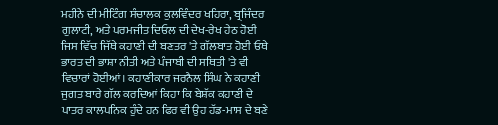ਮਹੀਨੇ ਦੀ ਮੀਟਿੰਗ ਸੰਚਾਲਕ ਕੁਲਵਿੰਦਰ ਖਹਿਰਾ, ਬ੍ਰਜਿੰਦਰ ਗੁਲਾਟੀ, ਅਤੇ ਪਰਮਜੀਤ ਦਿਓਲ ਦੀ ਦੇਖ-ਰੇਖ ਹੇਠ ਹੋਈ ਜਿਸ ਵਿੱਚ ਜਿੱਥੇ ਕਹਾਣੀ ਦੀ ਬਣਤਰ 'ਤੇ ਗੱਲਬਾਤ ਹੋਈ ਓਥੇ ਭਾਰਤ ਦੀ ਭਾਸ਼ਾ ਨੀਤੀ ਅਤੇ ਪੰਜਾਬੀ ਦੀ ਸਥਿਤੀ 'ਤੇ ਵੀ ਵਿਚਾਰਾਂ ਹੋਈਆਂ। ਕਹਾਣੀਕਾਰ ਜਰਨੈਲ ਸਿੰਘ ਨੇ ਕਹਾਣੀ ਜੁਗਤ ਬਾਰੇ ਗੱਲ ਕਰਦਿਆਂ ਕਿਹਾ ਕਿ ਬੇਸ਼ੱਕ ਕਹਾਣੀ ਦੇ ਪਾਤਰ ਕਾਲਪਨਿਕ ਹੁੰਦੇ ਹਨ ਫਿਰ ਵੀ ਉਹ ਹੱਡ-ਮਾਸ ਦੇ ਬਣੇ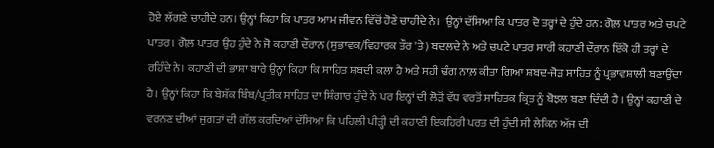ਹੋਏ ਲੱਗਣੇ ਚਾਹੀਦੇ ਹਨ। ਉਨ੍ਹਾਂ ਕਿਹਾ ਕਿ ਪਾਤਰ ਆਮ ਜੀਵਨ ਵਿੱਚੋਂ ਹੋਣੇ ਚਾਹੀਦੇ ਨੇ।  ਉਨ੍ਹਾਂ ਦੱਸਿਆ ਕਿ ਪਾਤਰ ਦੋ ਤਰ੍ਹਾਂ ਦੇ ਹੁੰਦੇ ਹਨ: ਗੋਲ਼ ਪਾਤਰ ਅਤੇ ਚਪਟੇ ਪਾਤਰ। ਗੋਲ਼ ਪਾਤਰ ਉਹ ਹੁੰਦੇ ਨੇ ਜੋ ਕਹਾਣੀ ਦੌਰਾਨ (ਸੁਭਾਵਕ/ਵਿਹਾਰਕ ਤੌਰ 'ਤੇ) ਬਦਲਦੇ ਨੇ ਅਤੇ ਚਪਟੇ ਪਾਤਰ ਸਾਰੀ ਕਹਾਣੀ ਦੌਰਾਨ ਇੱਕੋ ਹੀ ਤਰ੍ਹਾਂ ਦੇ ਰਹਿੰਦੇ ਨੇ। ਕਹਾਣੀ ਦੀ ਭਾਸ਼ਾ ਬਾਰੇ ਉਨ੍ਹਾਂ ਕਿਹਾ ਕਿ ਸਾਹਿਤ ਸ਼ਬਦੀ ਕਲਾ ਹੈ ਅਤੇ ਸਹੀ ਢੰਗ ਨਾਲ਼ ਕੀਤਾ ਗਿਆ ਸ਼ਬਦ-ਜੋੜ ਸਾਹਿਤ ਨੂੰ ਪ੍ਰਭਾਵਸ਼ਾਲੀ ਬਣਾਉਂਦਾ ਹੈ। ਉਨ੍ਹਾਂ ਕਿਹਾ ਕਿ ਬੇਸ਼ੱਕ ਬਿੰਬ/ਪ੍ਰਤੀਕ ਸਾਹਿਤ ਦਾ ਸ਼ਿੰਗਾਰ ਹੁੰਦੇ ਨੇ ਪਰ ਇਨ੍ਹਾਂ ਦੀ ਲੋੜੋਂ ਵੱਧ ਵਰਤੋਂ ਸਾਹਿਤਕ ਕ੍ਰਿਤ ਨੂੰ ਬੋਝਲ ਬਣਾ ਦਿੰਦੀ ਹੈ । ਉਨ੍ਹਾਂ ਕਹਾਣੀ ਦੇ ਵਰਨਣ ਦੀਆਂ ਜੁਗਤਾਂ ਦੀ ਗੱਲ ਕਰਦਿਆਂ ਦੱਸਿਆ ਕਿ ਪਹਿਲੀ ਪੀੜ੍ਹੀ ਦੀ ਕਹਾਣੀ ਇਕਹਿਰੀ ਪਰਤ ਦੀ ਹੁੰਦੀ ਸੀ ਲੇਕਿਨ ਅੱਜ ਦੀ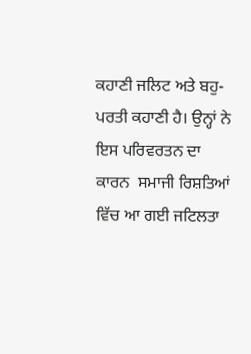ਕਹਾਣੀ ਜਲਿਟ ਅਤੇ ਬਹੁ-ਪਰਤੀ ਕਹਾਣੀ ਹੈ। ਉਨ੍ਹਾਂ ਨੇ ਇਸ ਪਰਿਵਰਤਨ ਦਾ ਕਾਰਨ  ਸਮਾਜੀ ਰਿਸ਼ਤਿਆਂ ਵਿੱਚ ਆ ਗਈ ਜਟਿਲਤਾ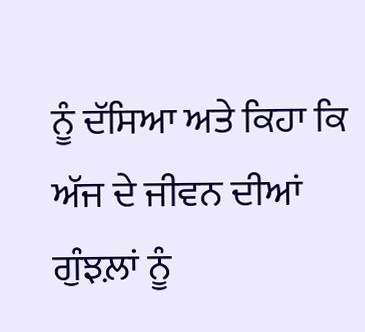ਨੂੰ ਦੱਸਿਆ ਅਤੇ ਕਿਹਾ ਕਿ ਅੱਜ ਦੇ ਜੀਵਨ ਦੀਆਂ ਗੁੰਝਲ਼ਾਂ ਨੂੰ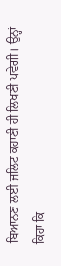ਬਿਆਨਣ ਲਈ ਜਲਿਟ ਕਹਾਣੀ ਹੀ ਲਿਖਣੀ ਪਵੇਗੀ। ਉਨ੍ਹਾਂ ਕਿਹਾ ਕਿ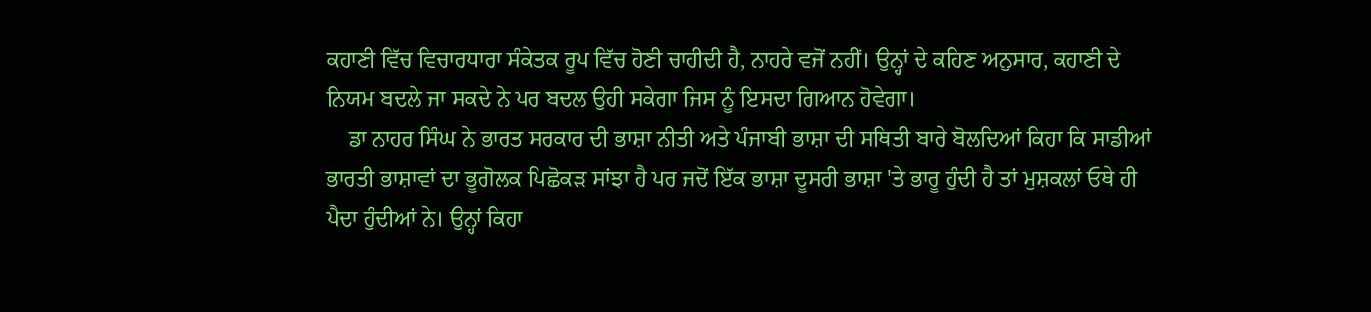ਕਹਾਣੀ ਵਿੱਚ ਵਿਚਾਰਧਾਰਾ ਸੰਕੇਤਕ ਰੂਪ ਵਿੱਚ ਹੋਣੀ ਚਾਹੀਦੀ ਹੈ, ਨਾਹਰੇ ਵਜੋਂ ਨਹੀਂ। ਉਨ੍ਹਾਂ ਦੇ ਕਹਿਣ ਅਨੁਸਾਰ, ਕਹਾਣੀ ਦੇ ਨਿਯਮ ਬਦਲੇ ਜਾ ਸਕਦੇ ਨੇ ਪਰ ਬਦਲ ਉਹੀ ਸਕੇਗਾ ਜਿਸ ਨੂੰ ਇਸਦਾ ਗਿਆਨ ਹੋਵੇਗਾ।
    ਡਾ ਨਾਹਰ ਸਿੰਘ ਨੇ ਭਾਰਤ ਸਰਕਾਰ ਦੀ ਭਾਸ਼ਾ ਨੀਤੀ ਅਤੇ ਪੰਜਾਬੀ ਭਾਸ਼ਾ ਦੀ ਸਥਿਤੀ ਬਾਰੇ ਬੋਲਦਿਆਂ ਕਿਹਾ ਕਿ ਸਾਡੀਆਂ ਭਾਰਤੀ ਭਾਸ਼ਾਵਾਂ ਦਾ ਭੂਗੋਲਕ ਪਿਛੋਕੜ ਸਾਂਝਾ ਹੈ ਪਰ ਜਦੋਂ ਇੱਕ ਭਾਸ਼ਾ ਦੂਸਰੀ ਭਾਸ਼ਾ 'ਤੇ ਭਾਰੂ ਹੁੰਦੀ ਹੈ ਤਾਂ ਮੁਸ਼ਕਲਾਂ ਓਥੇ ਹੀ ਪੈਦਾ ਹੁੰਦੀਆਂ ਨੇ। ਉਨ੍ਹਾਂ ਕਿਹਾ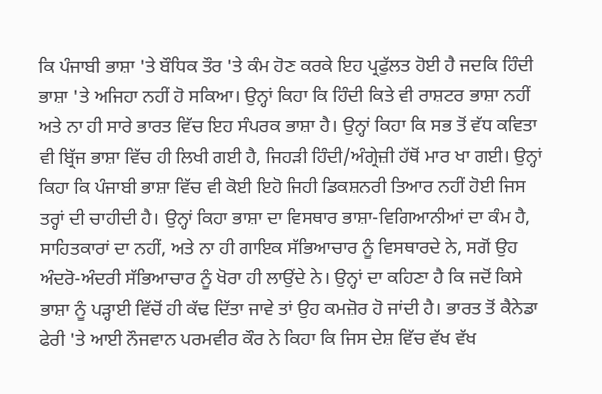ਕਿ ਪੰਜਾਬੀ ਭਾਸ਼ਾ 'ਤੇ ਬੌਧਿਕ ਤੌਰ 'ਤੇ ਕੰਮ ਹੋਣ ਕਰਕੇ ਇਹ ਪ੍ਰਫੁੱਲਤ ਹੋਈ ਹੈ ਜਦਕਿ ਹਿੰਦੀ ਭਾਸ਼ਾ 'ਤੇ ਅਜਿਹਾ ਨਹੀਂ ਹੋ ਸਕਿਆ। ਉਨ੍ਹਾਂ ਕਿਹਾ ਕਿ ਹਿੰਦੀ ਕਿਤੇ ਵੀ ਰਾਸ਼ਟਰ ਭਾਸ਼ਾ ਨਹੀਂ ਅਤੇ ਨਾ ਹੀ ਸਾਰੇ ਭਾਰਤ ਵਿੱਚ ਇਹ ਸੰਪਰਕ ਭਾਸ਼ਾ ਹੈ। ਉਨ੍ਹਾਂ ਕਿਹਾ ਕਿ ਸਭ ਤੋਂ ਵੱਧ ਕਵਿਤਾ ਵੀ ਬ੍ਰਿੱਜ ਭਾਸ਼ਾ ਵਿੱਚ ਹੀ ਲਿਖੀ ਗਈ ਹੈ, ਜਿਹੜੀ ਹਿੰਦੀ/ਅੰਗ੍ਰੇਜ਼ੀ ਹੱਥੋਂ ਮਾਰ ਖਾ ਗਈ। ਉਨ੍ਹਾਂ ਕਿਹਾ ਕਿ ਪੰਜਾਬੀ ਭਾਸ਼ਾ ਵਿੱਚ ਵੀ ਕੋਈ ਇਹੋ ਜਿਹੀ ਡਿਕਸ਼ਨਰੀ ਤਿਆਰ ਨਹੀਂ ਹੋਈ ਜਿਸ ਤਰ੍ਹਾਂ ਦੀ ਚਾਹੀਦੀ ਹੈ। ਉਨ੍ਹਾਂ ਕਿਹਾ ਭਾਸ਼ਾ ਦਾ ਵਿਸਥਾਰ ਭਾਸ਼ਾ-ਵਿਗਿਆਨੀਆਂ ਦਾ ਕੰਮ ਹੈ, ਸਾਹਿਤਕਾਰਾਂ ਦਾ ਨਹੀਂ, ਅਤੇ ਨਾ ਹੀ ਗਾਇਕ ਸੱਭਿਆਚਾਰ ਨੂੰ ਵਿਸਥਾਰਦੇ ਨੇ, ਸਗੋਂ ਉਹ ਅੰਦਰੋ-ਅੰਦਰੀ ਸੱਭਿਆਚਾਰ ਨੂੰ ਖੋਰਾ ਹੀ ਲਾਉਂਦੇ ਨੇ। ਉਨ੍ਹਾਂ ਦਾ ਕਹਿਣਾ ਹੈ ਕਿ ਜਦੋਂ ਕਿਸੇ ਭਾਸ਼ਾ ਨੂੰ ਪੜ੍ਹਾਈ ਵਿੱਚੋਂ ਹੀ ਕੱਢ ਦਿੱਤਾ ਜਾਵੇ ਤਾਂ ਉਹ ਕਮਜ਼ੋਰ ਹੋ ਜਾਂਦੀ ਹੈ। ਭਾਰਤ ਤੋਂ ਕੈਨੇਡਾ ਫੇਰੀ 'ਤੇ ਆਈ ਨੌਜਵਾਨ ਪਰਮਵੀਰ ਕੌਰ ਨੇ ਕਿਹਾ ਕਿ ਜਿਸ ਦੇਸ਼ ਵਿੱਚ ਵੱਖ ਵੱਖ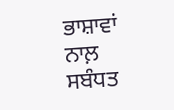ਭਾਸ਼ਾਵਾਂ ਨਾਲ਼ ਸਬੰਧਤ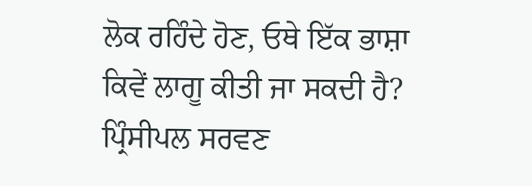ਲੋਕ ਰਹਿੰਦੇ ਹੋਣ, ਓਥੇ ਇੱਕ ਭਾਸ਼ਾ ਕਿਵੇਂ ਲਾਗੂ ਕੀਤੀ ਜਾ ਸਕਦੀ ਹੈ? ਪ੍ਰਿੰਸੀਪਲ ਸਰਵਣ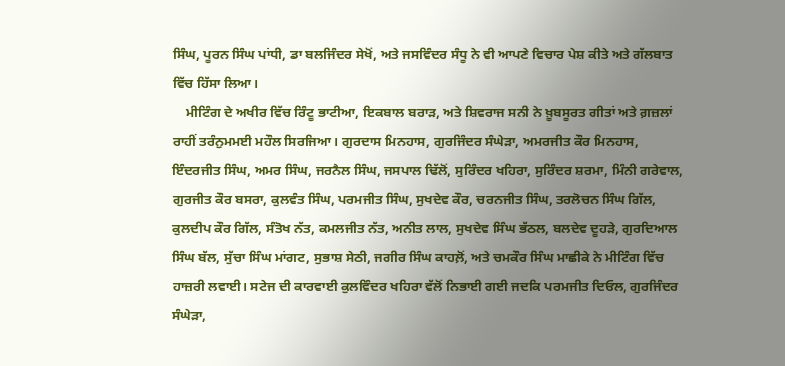ਸਿੰਘ, ਪੂਰਨ ਸਿੰਘ ਪਾਂਧੀ, ਡਾ ਬਲਜਿੰਦਰ ਸੇਖੋਂ, ਅਤੇ ਜਸਵਿੰਦਰ ਸੰਧੂ ਨੇ ਵੀ ਆਪਣੇ ਵਿਚਾਰ ਪੇਸ਼ ਕੀਤੇ ਅਤੇ ਗੱਲਬਾਤ ਵਿੱਚ ਹਿੱਸਾ ਲਿਆ।
    ਮੀਟਿੰਗ ਦੇ ਅਖੀਰ ਵਿੱਚ ਰਿੰਟੂ ਭਾਟੀਆ, ਇਕਬਾਲ ਬਰਾੜ, ਅਤੇ ਸ਼ਿਵਰਾਜ ਸਨੀ ਨੇ ਖ਼ੂਬਸੂਰਤ ਗੀਤਾਂ ਅਤੇ ਗ਼ਜ਼ਲਾਂ ਰਾਹੀਂ ਤਰੰਨੁਮਮਈ ਮਹੌਲ ਸਿਰਜਿਆ। ਗੁਰਦਾਸ ਮਿਨਹਾਸ, ਗੁਰਜਿੰਦਰ ਸੰਘੇੜਾ, ਅਮਰਜੀਤ ਕੌਰ ਮਿਨਹਾਸ, ਇੰਦਰਜੀਤ ਸਿੰਘ, ਅਮਰ ਸਿੰਘ, ਜਰਨੈਲ ਸਿੰਘ, ਜਸਪਾਲ ਢਿੱਲੋਂ, ਸੁਰਿੰਦਰ ਖਹਿਰਾ, ਸੁਰਿੰਦਰ ਸ਼ਰਮਾ, ਮਿੰਨੀ ਗਰੇਵਾਲ, ਗੁਰਜੀਤ ਕੌਰ ਬਸਰਾ, ਕੁਲਵੰਤ ਸਿੰਘ, ਪਰਮਜੀਤ ਸਿੰਘ, ਸੁਖਦੇਵ ਕੌਰ, ਚਰਨਜੀਤ ਸਿੰਘ, ਤਰਲੋਚਨ ਸਿੰਘ ਗਿੱਲ, ਕੁਲਦੀਪ ਕੌਰ ਗਿੱਲ, ਸੰਤੋਖ ਨੱਤ, ਕਮਲਜੀਤ ਨੱਤ, ਅਨੀਤ ਲਾਲ, ਸੁਖਦੇਵ ਸਿੰਘ ਭੱਠਲ, ਬਲਦੇਵ ਦੂਹੜੇ, ਗੁਰਦਿਆਲ ਸਿੰਘ ਬੱਲ, ਸੁੱਚਾ ਸਿੰਘ ਮਾਂਗਟ, ਸੁਭਾਸ਼ ਸੇਠੀ, ਜਗੀਰ ਸਿੰਘ ਕਾਹਲ਼ੋਂ, ਅਤੇ ਚਮਕੌਰ ਸਿੰਘ ਮਾਛੀਕੇ ਨੇ ਮੀਟਿੰਗ ਵਿੱਚ ਹਾਜ਼ਰੀ ਲਵਾਈ। ਸਟੇਜ ਦੀ ਕਾਰਵਾਈ ਕੁਲਵਿੰਦਰ ਖਹਿਰਾ ਵੱਲੋਂ ਨਿਭਾਈ ਗਈ ਜਦਕਿ ਪਰਮਜੀਤ ਦਿਓਲ, ਗੁਰਜਿੰਦਰ ਸੰਘੇੜਾ,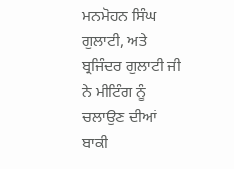ਮਨਮੋਹਨ ਸਿੰਘ ਗੁਲਾਟੀ, ਅਤੇ ਬ੍ਰਜਿੰਦਰ ਗੁਲਾਟੀ ਜੀ ਨੇ ਮੀਟਿੰਗ ਨੂੰ ਚਲਾਉਣ ਦੀਆਂ ਬਾਕੀ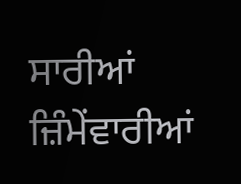ਸਾਰੀਆਂ ਜ਼ਿੰਮੇਂਵਾਰੀਆਂ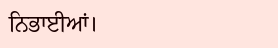ਨਿਭਾਈਆਂ।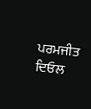ਪਰਮਜੀਤ ਦਿਓਲ